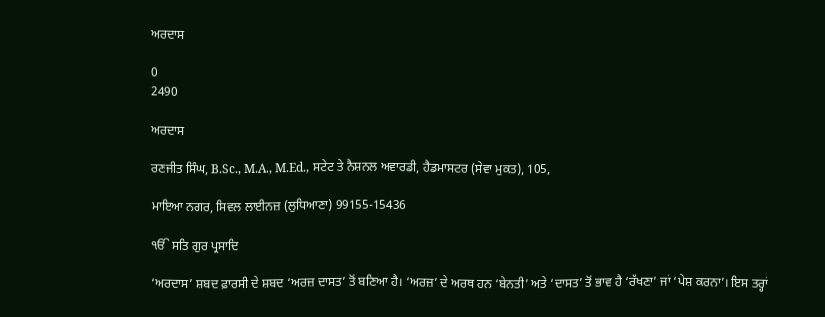ਅਰਦਾਸ

0
2490

ਅਰਦਾਸ

ਰਣਜੀਤ ਸਿੰਘ, B.Sc., M.A., M.Ed., ਸਟੇਟ ਤੇ ਨੈਸ਼ਨਲ ਅਵਾਰਡੀ, ਹੈਡਮਾਸਟਰ (ਸੇਵਾ ਮੁਕਤ), 105,

ਮਾਇਆ ਨਗਰ, ਸਿਵਲ ਲਾਈਨਜ਼ (ਲੁਧਿਆਣਾ) 99155-15436

ੴ ਸਤਿ ਗੁਰ ਪ੍ਰਸਾਦਿ

‘ਅਰਦਾਸ’ ਸ਼ਬਦ ਫ਼ਾਰਸੀ ਦੇ ਸ਼ਬਦ ‘ਅਰਜ਼ ਦਾਸਤ’ ਤੋਂ ਬਣਿਆ ਹੈ। ‘ਅਰਜ਼’ ਦੇ ਅਰਥ ਹਨ ‘ਬੇਨਤੀ’ ਅਤੇ ‘ਦਾਸਤ’ ਤੋਂ ਭਾਵ ਹੈ ‘ਰੱਖਣਾ’ ਜਾਂ ‘ਪੇਸ਼ ਕਰਨਾ’। ਇਸ ਤਰ੍ਹਾਂ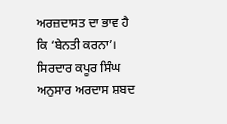ਅਰਜ਼ਦਾਸਤ ਦਾ ਭਾਵ ਹੈ ਕਿ ‘ਬੇਨਤੀ ਕਰਨਾ’। ਸਿਰਦਾਰ ਕਪੂਰ ਸਿੰਘ ਅਨੁਸਾਰ ਅਰਦਾਸ ਸ਼ਬਦ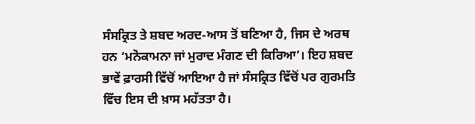ਸੰਸਕ੍ਰਿਤ ਤੇ ਸ਼ਬਦ ਅਰਦ-ਆਸ ਤੋਂ ਬਣਿਆ ਹੈ, ਜਿਸ ਦੇ ਅਰਥ ਹਨ ‘ਮਨੋਕਾਮਨਾ ਜਾਂ ਮੁਰਾਦ ਮੰਗਣ ਦੀ ਕਿਰਿਆ’। ਇਹ ਸ਼ਬਦ ਭਾਵੇਂ ਫ਼ਾਰਸੀ ਵਿੱਚੋਂ ਆਇਆ ਹੈ ਜਾਂ ਸੰਸਕ੍ਰਿਤ ਵਿੱਚੋਂ ਪਰ ਗੁਰਮਤਿ ਵਿੱਚ ਇਸ ਦੀ ਖ਼ਾਸ ਮਹੱਤਤਾ ਹੈ।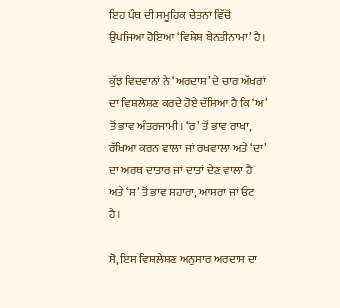ਇਹ ਪੰਥ ਦੀ ਸਮੂਹਿਕ ਚੇਤਨਾ ਵਿੱਚੋਂ ਉਪਜਿਆ ਹੋਇਆ ‘ਵਿਸ਼ੇਸ਼ ਬੇਨਤੀਨਾਮਾ’ ਹੈ।

ਕੁੱਝ ਵਿਦਵਾਨਾਂ ਨੇ ‘ਅਰਦਾਸ’ ਦੇ ਚਾਰ ਅੱਖਰਾਂ ਦਾ ਵਿਸ਼ਲੇਸ਼ਣ ਕਰਦੇ ਹੋਏ ਦੱਸਿਆ ਹੈ ਕਿ ‘ਅ’ ਤੋਂ ਭਾਵ ਅੰਤਰਜਾਮੀ। ‘ਰ’ ਤੋਂ ਭਾਵ ਰਾਖਾ, ਰੱਖਿਆ ਕਰਨ ਵਾਲਾ ਜਾਂ ਰਖਵਾਲਾ ਅਤੇ ‘ਦਾ’ ਦਾ ਅਰਥ ਦਾਤਾਰ ਜਾਂ ਦਾਤਾਂ ਦੇਣ ਵਾਲਾ ਹੈ ਅਤੇ ‘ਸ’ ਤੋਂ ਭਾਵ ਸਹਾਰਾ, ਆਸਰਾ ਜਾਂ ਓਟ ਹੈ।

ਸੋ, ਇਸ ਵਿਸ਼ਲੇਸ਼ਣ ਅਨੁਸਾਰ ਅਰਦਾਸ ਦਾ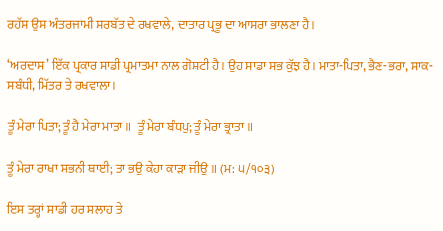ਰਹੱਸ ਉਸ ਅੰਤਰਜਾਮੀ ਸਰਬੱਤ ਦੇ ਰਖਵਾਲੇ, ਦਾਤਾਰ ਪ੍ਰਭੂ ਦਾ ਆਸਰਾ ਭਾਲਣਾ ਹੈ।

‘ਅਰਦਾਸ’ ਇੱਕ ਪ੍ਰਕਾਰ ਸਾਡੀ ਪ੍ਰਮਾਤਮਾ ਨਾਲ ਗੋਸ਼ਟੀ ਹੈ। ਉਹ ਸਾਡਾ ਸਭ ਕੁੱਝ ਹੈ। ਮਾਤਾ-ਪਿਤਾ, ਭੈਣ-ਭਰਾ, ਸਾਕ-ਸਬੰਧੀ, ਮਿੱਤਰ ਤੇ ਰਖਵਾਲਾ।

ਤੂੰ ਮੇਰਾ ਪਿਤਾ; ਤੂੰ ਹੈ ਮੇਰਾ ਮਾਤਾ ॥  ਤੂੰ ਮੇਰਾ ਬੰਧਪੁ; ਤੂੰ ਮੇਰਾ ਭ੍ਰਾਤਾ ॥

ਤੂੰ ਮੇਰਾ ਰਾਖਾ ਸਭਨੀ ਥਾਈ; ਤਾ ਭਉ ਕੇਹਾ ਕਾੜਾ ਜੀਉ ॥ (ਮ: ੫/੧੦੩)

ਇਸ ਤਰ੍ਹਾਂ ਸਾਡੀ ਹਰ ਸਲਾਹ ਤੇ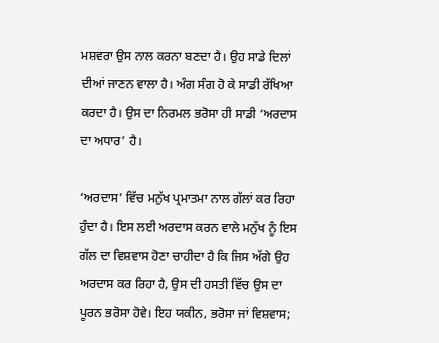ਮਸ਼ਵਰਾ ਉਸ ਨਾਲ ਕਰਨਾ ਬਣਦਾ ਹੈ। ਉਹ ਸਾਡੇ ਦਿਲਾਂ ਦੀਆਂ ਜਾਣਨ ਵਾਲਾ ਹੈ। ਅੰਗ ਸੰਗ ਹੋ ਕੇ ਸਾਡੀ ਰੱਖਿਆ ਕਰਦਾ ਹੈ। ਉਸ ਦਾ ਨਿਰਮਲ ਭਰੋਸਾ ਹੀ ਸਾਡੀ ‘ਅਰਦਾਸ ਦਾ ਅਧਾਰ’ ਹੈ।

‘ਅਰਦਾਸ’ ਵਿੱਚ ਮਨੁੱਖ ਪ੍ਰਮਾਤਮਾ ਨਾਲ ਗੱਲਾਂ ਕਰ ਰਿਹਾ ਹੁੰਦਾ ਹੈ। ਇਸ ਲਈ ਅਰਦਾਸ ਕਰਨ ਵਾਲੇ ਮਨੁੱਖ ਨੂੰ ਇਸ ਗੱਲ ਦਾ ਵਿਸ਼ਵਾਸ ਹੋਣਾ ਚਾਹੀਦਾ ਹੈ ਕਿ ਜਿਸ ਅੱਗੇ ਉਹ ਅਰਦਾਸ ਕਰ ਰਿਹਾ ਹੈ, ਉਸ ਦੀ ਹਸਤੀ ਵਿੱਚ ਉਸ ਦਾ ਪੂਰਨ ਭਰੋਸਾ ਹੋਵੇ। ਇਹ ਯਕੀਨ, ਭਰੋਸਾ ਜਾਂ ਵਿਸ਼ਵਾਸ;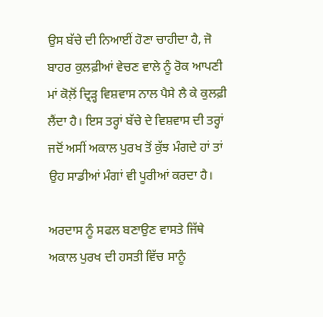ਉਸ ਬੱਚੇ ਦੀ ਨਿਆਈਂ ਹੋਣਾ ਚਾਹੀਦਾ ਹੈ, ਜੋ ਬਾਹਰ ਕੁਲਫ਼ੀਆਂ ਵੇਚਣ ਵਾਲੇ ਨੂੰ ਰੋਕ ਆਪਣੀ ਮਾਂ ਕੋਲ਼ੋਂ ਦ੍ਰਿੜ੍ਹ ਵਿਸ਼ਵਾਸ ਨਾਲ ਪੈਸੇ ਲੈ ਕੇ ਕੁਲਫ਼ੀ ਲੈਂਦਾ ਹੈ। ਇਸ ਤਰ੍ਹਾਂ ਬੱਚੇ ਦੇ ਵਿਸ਼ਵਾਸ ਦੀ ਤਰ੍ਹਾਂ ਜਦੋਂ ਅਸੀਂ ਅਕਾਲ ਪੁਰਖ ਤੋਂ ਕੁੱਝ ਮੰਗਦੇ ਹਾਂ ਤਾਂ ਉਹ ਸਾਡੀਆਂ ਮੰਗਾਂ ਵੀ ਪੂਰੀਆਂ ਕਰਦਾ ਹੈ।

ਅਰਦਾਸ ਨੂੰ ਸਫਲ ਬਣਾਉਣ ਵਾਸਤੇ ਜਿੱਥੇ ਅਕਾਲ ਪੁਰਖ ਦੀ ਹਸਤੀ ਵਿੱਚ ਸਾਨੂੰ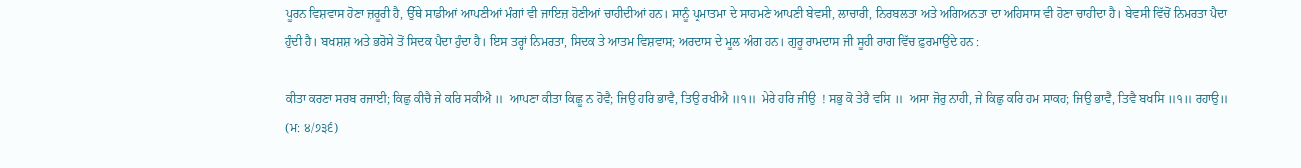ਪੂਰਨ ਵਿਸ਼ਵਾਸ ਹੋਣਾ ਜ਼ਰੂਰੀ ਹੈ, ਉੱਥੇ ਸਾਡੀਆਂ ਆਪਣੀਆਂ ਮੰਗਾਂ ਵੀ ਜਾਇਜ਼ ਹੋਣੀਆਂ ਚਾਹੀਦੀਆਂ ਹਨ। ਸਾਨੂੰ ਪ੍ਰਮਾਤਮਾ ਦੇ ਸਾਹਮਣੇ ਆਪਣੀ ਬੇਵਸੀ, ਲਾਚਾਰੀ, ਨਿਰਬਲਤਾ ਅਤੇ ਅਗਿਅਨਤਾ ਦਾ ਅਹਿਸਾਸ ਵੀ ਹੋਣਾ ਚਾਹੀਦਾ ਹੈ। ਬੇਵਸੀ ਵਿੱਚੋਂ ਨਿਮਰਤਾ ਪੈਦਾ ਹੁੰਦੀ ਹੈ। ਬਖਸ਼ਸ਼ ਅਤੇ ਭਰੋਸੇ ਤੋਂ ਸਿਦਕ ਪੈਦਾ ਹੁੰਦਾ ਹੈ। ਇਸ ਤਰ੍ਹਾਂ ਨਿਮਰਤਾ, ਸਿਦਕ ਤੇ ਆਤਮ ਵਿਸ਼ਵਾਸ; ਅਰਦਾਸ ਦੇ ਮੂਲ ਅੰਗ ਹਨ। ਗੁਰੂ ਰਾਮਦਾਸ ਜੀ ਸੂਹੀ ਰਾਗ ਵਿੱਚ ਫ਼ੁਰਮਾਉਂਦੇ ਹਨ :

ਕੀਤਾ ਕਰਣਾ ਸਰਬ ਰਜਾਈ; ਕਿਛੁ ਕੀਚੈ ਜੇ ਕਰਿ ਸਕੀਐ ॥  ਆਪਣਾ ਕੀਤਾ ਕਿਛੂ ਨ ਹੋਵੈ; ਜਿਉ ਹਰਿ ਭਾਵੈ, ਤਿਉ ਰਖੀਐ ॥੧॥  ਮੇਰੇ ਹਰਿ ਜੀਉ  ! ਸਭੁ ਕੋ ਤੇਰੈ ਵਸਿ ॥  ਅਸਾ ਜੋਰੁ ਨਾਹੀ, ਜੇ ਕਿਛੁ ਕਰਿ ਹਮ ਸਾਕਹ; ਜਿਉ ਭਾਵੈ, ਤਿਵੈ ਬਖਸਿ ॥੧॥ ਰਹਾਉ॥ (ਮ: ੪/੭੩੬)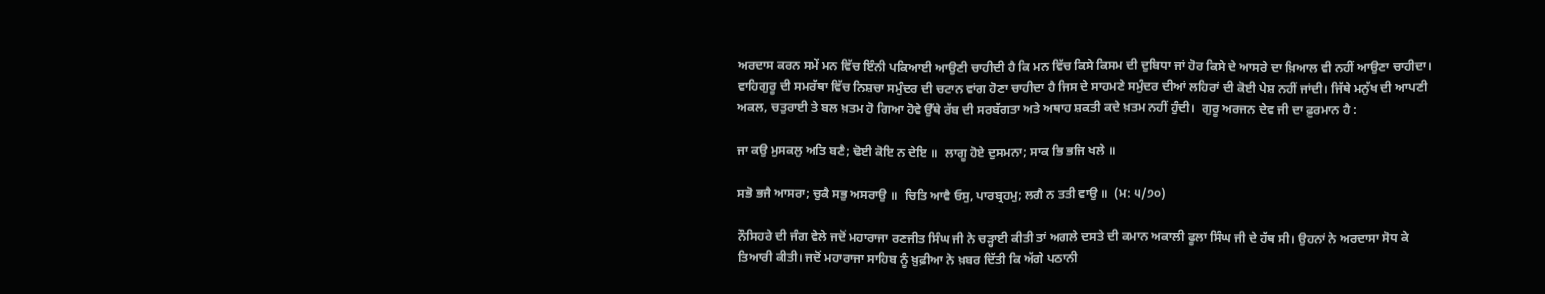ਅਰਦਾਸ ਕਰਨ ਸਮੇਂ ਮਨ ਵਿੱਚ ਇੰਨੀ ਪਕਿਆਈ ਆਉਣੀ ਚਾਹੀਦੀ ਹੈ ਕਿ ਮਨ ਵਿੱਚ ਕਿਸੇ ਕਿਸਮ ਦੀ ਦੁਬਿਧਾ ਜਾਂ ਹੋਰ ਕਿਸੇ ਦੇ ਆਸਰੇ ਦਾ ਖ਼ਿਆਲ ਵੀ ਨਹੀਂ ਆਉਣਾ ਚਾਹੀਦਾ। ਵਾਹਿਗੁਰੂ ਦੀ ਸਮਰੱਥਾ ਵਿੱਚ ਨਿਸ਼ਚਾ ਸਮੁੰਦਰ ਦੀ ਚਟਾਨ ਵਾਂਗ ਹੋਣਾ ਚਾਹੀਦਾ ਹੈ ਜਿਸ ਦੇ ਸਾਹਮਣੇ ਸਮੁੰਦਰ ਦੀਆਂ ਲਹਿਰਾਂ ਦੀ ਕੋਈ ਪੇਸ਼ ਨਹੀਂ ਜਾਂਦੀ। ਜਿੱਥੇ ਮਨੁੱਖ ਦੀ ਆਪਣੀ ਅਕਲ, ਚਤੁਰਾਈ ਤੇ ਬਲ ਖ਼ਤਮ ਹੋ ਗਿਆ ਹੋਵੇ ਉੱਥੇ ਰੱਬ ਦੀ ਸਰਬੱਗਤਾ ਅਤੇ ਅਥਾਹ ਸ਼ਕਤੀ ਕਦੇ ਖ਼ਤਮ ਨਹੀਂ ਹੁੰਦੀ।  ਗੁਰੂ ਅਰਜਨ ਦੇਵ ਜੀ ਦਾ ਫ਼ੁਰਮਾਨ ਹੈ :

ਜਾ ਕਉ ਮੁਸਕਲੁ ਅਤਿ ਬਣੈ; ਢੋਈ ਕੋਇ ਨ ਦੇਇ ॥  ਲਾਗੂ ਹੋਏ ਦੁਸਮਨਾ; ਸਾਕ ਭਿ ਭਜਿ ਖਲੇ ॥

ਸਭੋ ਭਜੈ ਆਸਰਾ; ਚੁਕੈ ਸਭੁ ਅਸਰਾਉ ॥  ਚਿਤਿ ਆਵੈ ਓਸੁ, ਪਾਰਬ੍ਰਹਮੁ; ਲਗੈ ਨ ਤਤੀ ਵਾਉ ॥  (ਮ: ੫/੭੦)

ਨੌਸਿਹਰੇ ਦੀ ਜੰਗ ਵੇਲੇ ਜਦੋਂ ਮਹਾਰਾਜਾ ਰਣਜੀਤ ਸਿੰਘ ਜੀ ਨੇ ਚੜ੍ਹਾਈ ਕੀਤੀ ਤਾਂ ਅਗਲੇ ਦਸਤੇ ਦੀ ਕਮਾਨ ਅਕਾਲੀ ਫੂਲਾ ਸਿੰਘ ਜੀ ਦੇ ਹੱਥ ਸੀ। ਉਹਨਾਂ ਨੇ ਅਰਦਾਸਾ ਸੋਧ ਕੇ ਤਿਆਰੀ ਕੀਤੀ। ਜਦੋਂ ਮਹਾਰਾਜਾ ਸਾਹਿਬ ਨੂੰ ਖ਼ੁਫ਼ੀਆ ਨੇ ਖ਼ਬਰ ਦਿੱਤੀ ਕਿ ਅੱਗੇ ਪਠਾਨੀ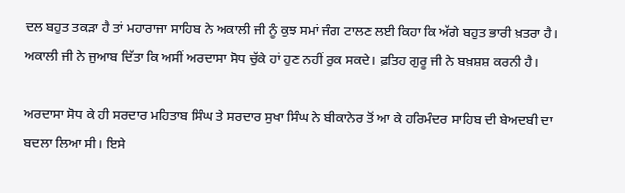ਦਲ ਬਹੁਤ ਤਕੜਾ ਹੈ ਤਾਂ ਮਹਾਰਾਜਾ ਸਾਹਿਬ ਨੇ ਅਕਾਲੀ ਜੀ ਨੂੰ ਕੁਝ ਸਮਾਂ ਜੰਗ ਟਾਲਣ ਲਈ ਕਿਹਾ ਕਿ ਅੱਗੇ ਬਹੁਤ ਭਾਰੀ ਖ਼ਤਰਾ ਹੈ। ਅਕਾਲੀ ਜੀ ਨੇ ਜੁਆਬ ਦਿੱਤਾ ਕਿ ਅਸੀਂ ਅਰਦਾਸਾ ਸੋਧ ਚੁੱਕੇ ਹਾਂ ਹੁਣ ਨਹੀਂ ਰੁਕ ਸਕਦੇ। ਫ਼ਤਿਹ ਗੁਰੂ ਜੀ ਨੇ ਬਖ਼ਸ਼ਸ਼ ਕਰਨੀ ਹੈ।

ਅਰਦਾਸਾ ਸੋਧ ਕੇ ਹੀ ਸਰਦਾਰ ਮਹਿਤਾਬ ਸਿੰਘ ਤੇ ਸਰਦਾਰ ਸੁਖਾ ਸਿੰਘ ਨੇ ਬੀਕਾਨੇਰ ਤੋਂ ਆ ਕੇ ਹਰਿਮੰਦਰ ਸਾਹਿਬ ਦੀ ਬੇਅਦਬੀ ਦਾ ਬਦਲਾ ਲਿਆ ਸੀ। ਇਸੇ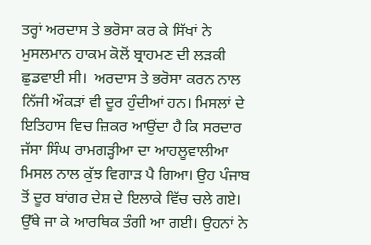ਤਰ੍ਹਾਂ ਅਰਦਾਸ ਤੇ ਭਰੋਸਾ ਕਰ ਕੇ ਸਿੱਖਾਂ ਨੇ ਮੁਸਲਮਾਨ ਹਾਕਮ ਕੋਲੋਂ ਬ੍ਰਾਹਮਣ ਦੀ ਲੜਕੀ ਛੁਡਵਾਈ ਸੀ।  ਅਰਦਾਸ ਤੇ ਭਰੋਸਾ ਕਰਨ ਨਾਲ ਨਿੱਜੀ ਔਕੜਾਂ ਵੀ ਦੂਰ ਹੁੰਦੀਆਂ ਹਨ। ਮਿਸਲਾਂ ਦੇ ਇਤਿਹਾਸ ਵਿਚ ਜ਼ਿਕਰ ਆਉਂਦਾ ਹੈ ਕਿ ਸਰਦਾਰ ਜੱਸਾ ਸਿੰਘ ਰਾਮਗੜ੍ਹੀਆ ਦਾ ਆਹਲੂਵਾਲੀਆ ਮਿਸਲ ਨਾਲ ਕੁੱਝ ਵਿਗਾੜ ਪੈ ਗਿਆ। ਉਹ ਪੰਜਾਬ ਤੋਂ ਦੂਰ ਬਾਂਗਰ ਦੇਸ਼ ਦੇ ਇਲਾਕੇ ਵਿੱਚ ਚਲੇ ਗਏ। ਉੱਥੇ ਜਾ ਕੇ ਆਰਥਿਕ ਤੰਗੀ ਆ ਗਈ। ਉਹਨਾਂ ਨੇ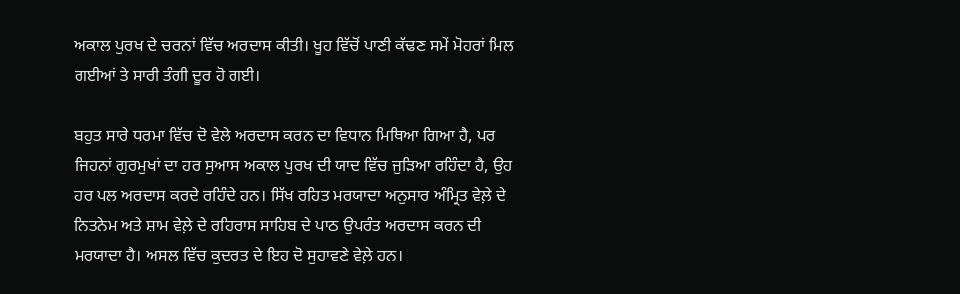ਅਕਾਲ ਪੁਰਖ ਦੇ ਚਰਨਾਂ ਵਿੱਚ ਅਰਦਾਸ ਕੀਤੀ। ਖੂਹ ਵਿੱਚੋਂ ਪਾਣੀ ਕੱਢਣ ਸਮੇਂ ਮੋਹਰਾਂ ਮਿਲ ਗਈਆਂ ਤੇ ਸਾਰੀ ਤੰਗੀ ਦੂਰ ਹੋ ਗਈ।

ਬਹੁਤ ਸਾਰੇ ਧਰਮਾ ਵਿੱਚ ਦੋ ਵੇਲੇ ਅਰਦਾਸ ਕਰਨ ਦਾ ਵਿਧਾਨ ਮਿਥਿਆ ਗਿਆ ਹੈ, ਪਰ ਜਿਹਨਾਂ ਗੁਰਮੁਖਾਂ ਦਾ ਹਰ ਸੁਆਸ ਅਕਾਲ ਪੁਰਖ ਦੀ ਯਾਦ ਵਿੱਚ ਜੁੜਿਆ ਰਹਿੰਦਾ ਹੈ, ਉਹ ਹਰ ਪਲ ਅਰਦਾਸ ਕਰਦੇ ਰਹਿੰਦੇ ਹਨ। ਸਿੱਖ ਰਹਿਤ ਮਰਯਾਦਾ ਅਨੁਸਾਰ ਅੰਮ੍ਰਿਤ ਵੇਲ਼ੇ ਦੇ ਨਿਤਨੇਮ ਅਤੇ ਸ਼ਾਮ ਵੇਲ਼ੇ ਦੇ ਰਹਿਰਾਸ ਸਾਹਿਬ ਦੇ ਪਾਠ ਉਪਰੰਤ ਅਰਦਾਸ ਕਰਨ ਦੀ ਮਰਯਾਦਾ ਹੈ। ਅਸਲ ਵਿੱਚ ਕੁਦਰਤ ਦੇ ਇਹ ਦੋ ਸੁਹਾਵਣੇ ਵੇਲ਼ੇ ਹਨ।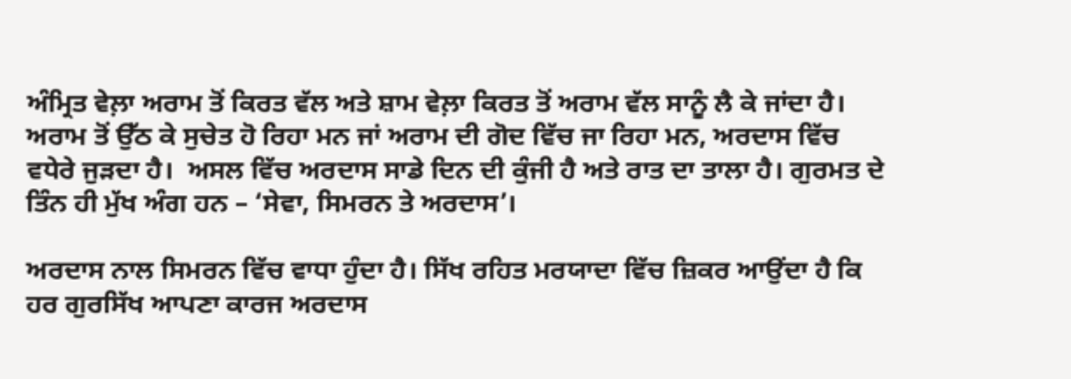ਅੰਮ੍ਰਿਤ ਵੇਲ਼ਾ ਅਰਾਮ ਤੋਂ ਕਿਰਤ ਵੱਲ ਅਤੇ ਸ਼ਾਮ ਵੇਲ਼ਾ ਕਿਰਤ ਤੋਂ ਅਰਾਮ ਵੱਲ ਸਾਨੂੰ ਲੈ ਕੇ ਜਾਂਦਾ ਹੈ। ਅਰਾਮ ਤੋਂ ਉੱਠ ਕੇ ਸੁਚੇਤ ਹੋ ਰਿਹਾ ਮਨ ਜਾਂ ਅਰਾਮ ਦੀ ਗੋਦ ਵਿੱਚ ਜਾ ਰਿਹਾ ਮਨ, ਅਰਦਾਸ ਵਿੱਚ ਵਧੇਰੇ ਜੁੜਦਾ ਹੈ।  ਅਸਲ ਵਿੱਚ ਅਰਦਾਸ ਸਾਡੇ ਦਿਨ ਦੀ ਕੁੰਜੀ ਹੈ ਅਤੇ ਰਾਤ ਦਾ ਤਾਲਾ ਹੈ। ਗੁਰਮਤ ਦੇ ਤਿੰਨ ਹੀ ਮੁੱਖ ਅੰਗ ਹਨ – ‘ਸੇਵਾ, ਸਿਮਰਨ ਤੇ ਅਰਦਾਸ’।

ਅਰਦਾਸ ਨਾਲ ਸਿਮਰਨ ਵਿੱਚ ਵਾਧਾ ਹੁੰਦਾ ਹੈ। ਸਿੱਖ ਰਹਿਤ ਮਰਯਾਦਾ ਵਿੱਚ ਜ਼ਿਕਰ ਆਉਂਦਾ ਹੈ ਕਿ ਹਰ ਗੁਰਸਿੱਖ ਆਪਣਾ ਕਾਰਜ ਅਰਦਾਸ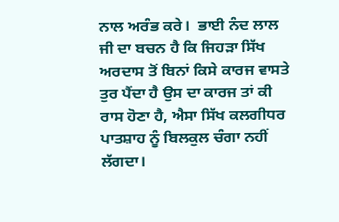ਨਾਲ ਅਰੰਭ ਕਰੇ।  ਭਾਈ ਨੰਦ ਲਾਲ ਜੀ ਦਾ ਬਚਨ ਹੈ ਕਿ ਜਿਹੜਾ ਸਿੱਖ ਅਰਦਾਸ ਤੋਂ ਬਿਨਾਂ ਕਿਸੇ ਕਾਰਜ ਵਾਸਤੇ ਤੁਰ ਪੈਂਦਾ ਹੈ ਉਸ ਦਾ ਕਾਰਜ ਤਾਂ ਕੀ ਰਾਸ ਹੋਣਾ ਹੈ, ਐਸਾ ਸਿੱਖ ਕਲਗੀਧਰ ਪਾਤਸ਼ਾਹ ਨੂੰ ਬਿਲਕੁਲ ਚੰਗਾ ਨਹੀਂ ਲੱਗਦਾ।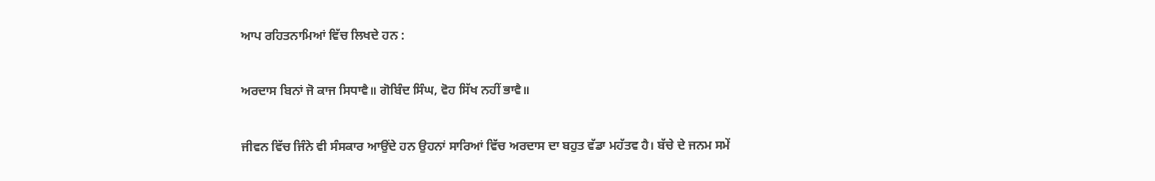ਆਪ ਰਹਿਤਨਾਮਿਆਂ ਵਿੱਚ ਲਿਖਦੇ ਹਨ :

ਅਰਦਾਸ ਬਿਨਾਂ ਜੋ ਕਾਜ ਸਿਧਾਵੈ॥ ਗੋਬਿੰਦ ਸਿੰਘ, ਵੋਹ ਸਿੱਖ ਨਹੀਂ ਭਾਵੈ॥

ਜੀਵਨ ਵਿੱਚ ਜਿੰਨੇ ਵੀ ਸੰਸਕਾਰ ਆਉਂਦੇ ਹਨ ਉਹਨਾਂ ਸਾਰਿਆਂ ਵਿੱਚ ਅਰਦਾਸ ਦਾ ਬਹੁਤ ਵੱਡਾ ਮਹੱਤਵ ਹੈ। ਬੱਚੇ ਦੇ ਜਨਮ ਸਮੇਂ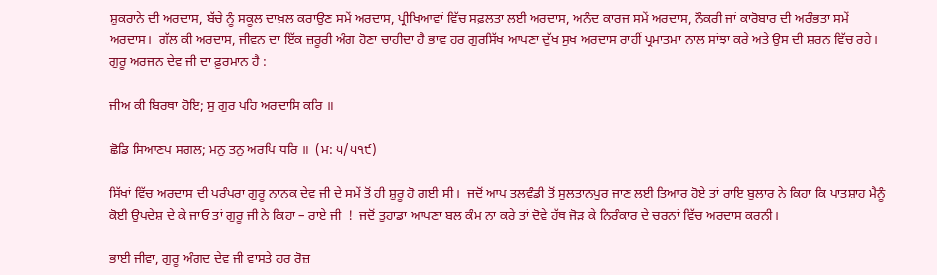ਸ਼ੁਕਰਾਨੇ ਦੀ ਅਰਦਾਸ, ਬੱਚੇ ਨੂੰ ਸਕੂਲ ਦਾਖ਼ਲ ਕਰਾਉਣ ਸਮੇਂ ਅਰਦਾਸ, ਪ੍ਰੀਖਿਆਵਾਂ ਵਿੱਚ ਸਫ਼ਲਤਾ ਲਈ ਅਰਦਾਸ, ਅਨੰਦ ਕਾਰਜ ਸਮੇਂ ਅਰਦਾਸ, ਨੌਕਰੀ ਜਾਂ ਕਾਰੋਬਾਰ ਦੀ ਅਰੰਭਤਾ ਸਮੇਂ ਅਰਦਾਸ।  ਗੱਲ ਕੀ ਅਰਦਾਸ, ਜੀਵਨ ਦਾ ਇੱਕ ਜ਼ਰੂਰੀ ਅੰਗ ਹੋਣਾ ਚਾਹੀਦਾ ਹੈ ਭਾਵ ਹਰ ਗੁਰਸਿੱਖ ਆਪਣਾ ਦੁੱਖ ਸੁਖ ਅਰਦਾਸ ਰਾਹੀਂ ਪ੍ਰਮਾਤਮਾ ਨਾਲ ਸਾਂਝਾ ਕਰੇ ਅਤੇ ਉਸ ਦੀ ਸ਼ਰਨ ਵਿੱਚ ਰਹੇ। ਗੁਰੂ ਅਰਜਨ ਦੇਵ ਜੀ ਦਾ ਫ਼ੁਰਮਾਨ ਹੈ :

ਜੀਅ ਕੀ ਬਿਰਥਾ ਹੋਇ; ਸੁ ਗੁਰ ਪਹਿ ਅਰਦਾਸਿ ਕਰਿ ॥

ਛੋਡਿ ਸਿਆਣਪ ਸਗਲ; ਮਨੁ ਤਨੁ ਅਰਪਿ ਧਰਿ ॥  (ਮ: ੫/੫੧੯)

ਸਿੱਖਾਂ ਵਿੱਚ ਅਰਦਾਸ ਦੀ ਪਰੰਪਰਾ ਗੁਰੂ ਨਾਨਕ ਦੇਵ ਜੀ ਦੇ ਸਮੇਂ ਤੋਂ ਹੀ ਸ਼ੁਰੂ ਹੋ ਗਈ ਸੀ।  ਜਦੋਂ ਆਪ ਤਲਵੰਡੀ ਤੋਂ ਸੁਲਤਾਨਪੁਰ ਜਾਣ ਲਈ ਤਿਆਰ ਹੋਏ ਤਾਂ ਰਾਇ ਬੁਲਾਰ ਨੇ ਕਿਹਾ ਕਿ ਪਾਤਸ਼ਾਹ ਮੈਨੂੰ ਕੋਈ ਉਪਦੇਸ਼ ਦੇ ਕੇ ਜਾਓ ਤਾਂ ਗੁਰੂ ਜੀ ਨੇ ਕਿਹਾ – ਰਾਏ ਜੀ  !  ਜਦੋਂ ਤੁਹਾਡਾ ਆਪਣਾ ਬਲ ਕੰਮ ਨਾ ਕਰੇ ਤਾਂ ਦੋਵੇ ਹੱਥ ਜੋੜ ਕੇ ਨਿਰੰਕਾਰ ਦੇ ਚਰਨਾਂ ਵਿੱਚ ਅਰਦਾਸ ਕਰਨੀ।

ਭਾਈ ਜੀਵਾ, ਗੁਰੂ ਅੰਗਦ ਦੇਵ ਜੀ ਵਾਸਤੇ ਹਰ ਰੋਜ਼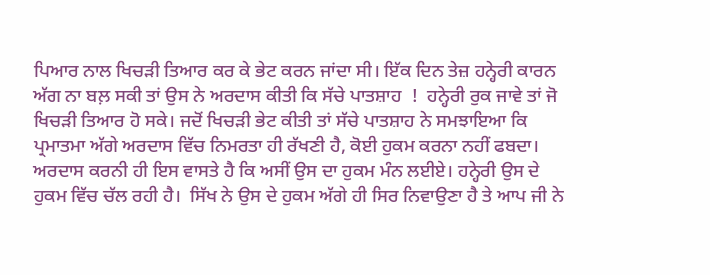ਪਿਆਰ ਨਾਲ ਖਿਚੜੀ ਤਿਆਰ ਕਰ ਕੇ ਭੇਟ ਕਰਨ ਜਾਂਦਾ ਸੀ। ਇੱਕ ਦਿਨ ਤੇਜ਼ ਹਨ੍ਹੇਰੀ ਕਾਰਨ ਅੱਗ ਨਾ ਬਲ਼ ਸਕੀ ਤਾਂ ਉਸ ਨੇ ਅਰਦਾਸ ਕੀਤੀ ਕਿ ਸੱਚੇ ਪਾਤਸ਼ਾਹ  !  ਹਨ੍ਹੇਰੀ ਰੁਕ ਜਾਵੇ ਤਾਂ ਜੋ ਖਿਚੜੀ ਤਿਆਰ ਹੋ ਸਕੇ। ਜਦੋਂ ਖਿਚੜੀ ਭੇਟ ਕੀਤੀ ਤਾਂ ਸੱਚੇ ਪਾਤਸ਼ਾਹ ਨੇ ਸਮਝਾਇਆ ਕਿ ਪ੍ਰਮਾਤਮਾ ਅੱਗੇ ਅਰਦਾਸ ਵਿੱਚ ਨਿਮਰਤਾ ਹੀ ਰੱਖਣੀ ਹੈ, ਕੋਈ ਹੁਕਮ ਕਰਨਾ ਨਹੀਂ ਫਬਦਾ।  ਅਰਦਾਸ ਕਰਨੀ ਹੀ ਇਸ ਵਾਸਤੇ ਹੈ ਕਿ ਅਸੀਂ ਉਸ ਦਾ ਹੁਕਮ ਮੰਨ ਲਈਏ। ਹਨ੍ਹੇਰੀ ਉਸ ਦੇ ਹੁਕਮ ਵਿੱਚ ਚੱਲ ਰਹੀ ਹੈ।  ਸਿੱਖ ਨੇ ਉਸ ਦੇ ਹੁਕਮ ਅੱਗੇ ਹੀ ਸਿਰ ਨਿਵਾਉਣਾ ਹੈ ਤੇ ਆਪ ਜੀ ਨੇ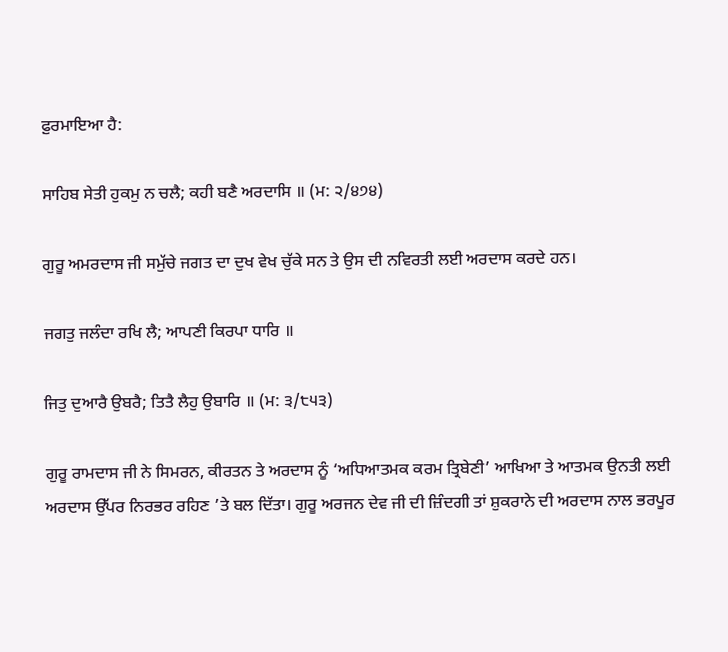ਫ਼ੁਰਮਾਇਆ ਹੈ:

ਸਾਹਿਬ ਸੇਤੀ ਹੁਕਮੁ ਨ ਚਲੈ; ਕਹੀ ਬਣੈ ਅਰਦਾਸਿ ॥ (ਮ: ੨/੪੭੪)

ਗੁਰੂ ਅਮਰਦਾਸ ਜੀ ਸਮੁੱਚੇ ਜਗਤ ਦਾ ਦੁਖ ਵੇਖ ਚੁੱਕੇ ਸਨ ਤੇ ਉਸ ਦੀ ਨਵਿਰਤੀ ਲਈ ਅਰਦਾਸ ਕਰਦੇ ਹਨ।

ਜਗਤੁ ਜਲੰਦਾ ਰਖਿ ਲੈ; ਆਪਣੀ ਕਿਰਪਾ ਧਾਰਿ ॥

ਜਿਤੁ ਦੁਆਰੈ ਉਬਰੈ; ਤਿਤੈ ਲੈਹੁ ਉਬਾਰਿ ॥ (ਮ: ੩/੮੫੩)

ਗੁਰੂ ਰਾਮਦਾਸ ਜੀ ਨੇ ਸਿਮਰਨ, ਕੀਰਤਨ ਤੇ ਅਰਦਾਸ ਨੂੰ ‘ਅਧਿਆਤਮਕ ਕਰਮ ਤ੍ਰਿਬੇਣੀ’ ਆਖਿਆ ਤੇ ਆਤਮਕ ਉਨਤੀ ਲਈ ਅਰਦਾਸ ਉੱਪਰ ਨਿਰਭਰ ਰਹਿਣ ’ਤੇ ਬਲ ਦਿੱਤਾ। ਗੁਰੂ ਅਰਜਨ ਦੇਵ ਜੀ ਦੀ ਜ਼ਿੰਦਗੀ ਤਾਂ ਸ਼ੁਕਰਾਨੇ ਦੀ ਅਰਦਾਸ ਨਾਲ ਭਰਪੂਰ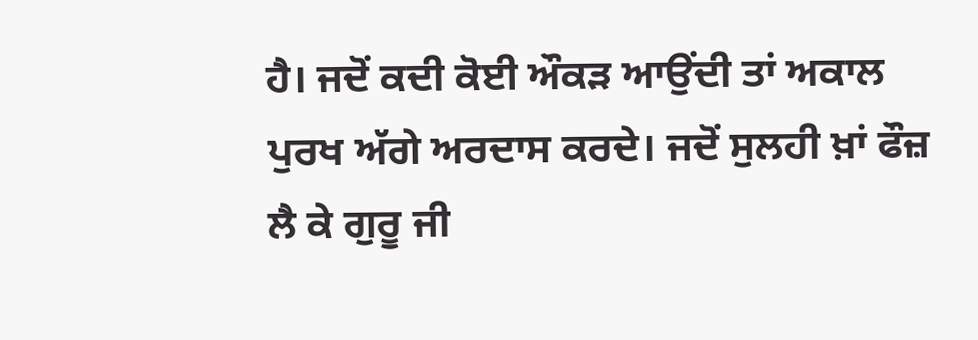ਹੈ। ਜਦੋਂ ਕਦੀ ਕੋਈ ਔਕੜ ਆਉਂਦੀ ਤਾਂ ਅਕਾਲ ਪੁਰਖ ਅੱਗੇ ਅਰਦਾਸ ਕਰਦੇ। ਜਦੋਂ ਸੁਲਹੀ ਖ਼ਾਂ ਫੌਜ਼ ਲੈ ਕੇ ਗੁਰੂ ਜੀ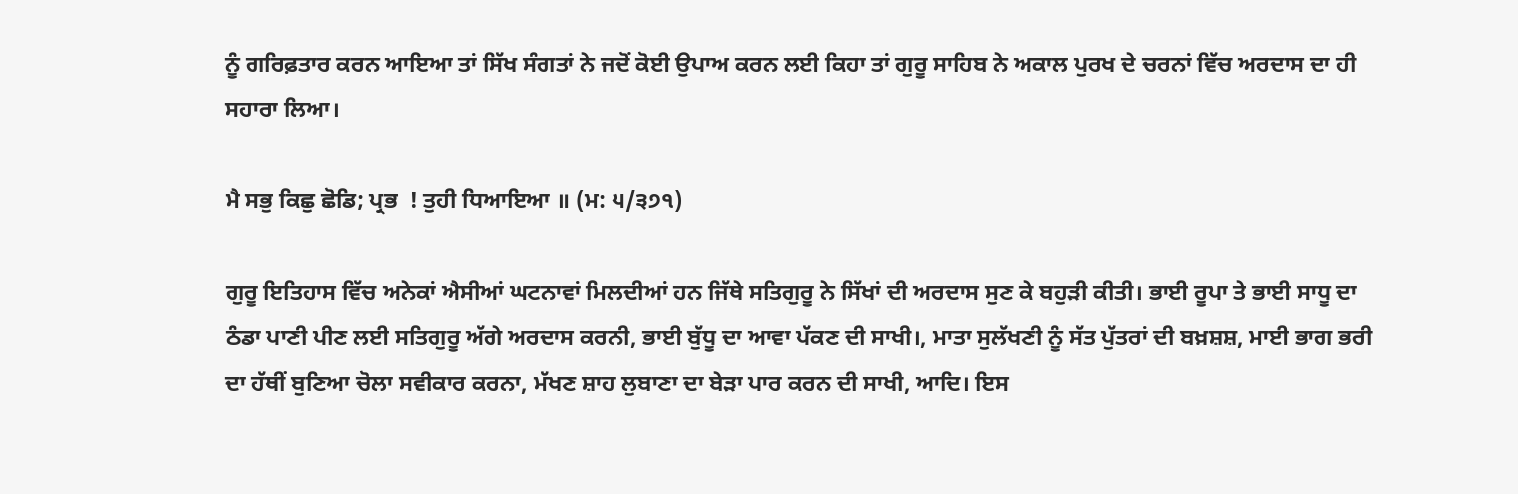ਨੂੰ ਗਰਿਫ਼ਤਾਰ ਕਰਨ ਆਇਆ ਤਾਂ ਸਿੱਖ ਸੰਗਤਾਂ ਨੇ ਜਦੋਂ ਕੋਈ ਉਪਾਅ ਕਰਨ ਲਈ ਕਿਹਾ ਤਾਂ ਗੁਰੂ ਸਾਹਿਬ ਨੇ ਅਕਾਲ ਪੁਰਖ ਦੇ ਚਰਨਾਂ ਵਿੱਚ ਅਰਦਾਸ ਦਾ ਹੀ ਸਹਾਰਾ ਲਿਆ।

ਮੈ ਸਭੁ ਕਿਛੁ ਛੋਡਿ; ਪ੍ਰਭ  ! ਤੁਹੀ ਧਿਆਇਆ ॥ (ਮ: ੫/੩੭੧)

ਗੁਰੂ ਇਤਿਹਾਸ ਵਿੱਚ ਅਨੇਕਾਂ ਐਸੀਆਂ ਘਟਨਾਵਾਂ ਮਿਲਦੀਆਂ ਹਨ ਜਿੱਥੇ ਸਤਿਗੁਰੂ ਨੇ ਸਿੱਖਾਂ ਦੀ ਅਰਦਾਸ ਸੁਣ ਕੇ ਬਹੁੜੀ ਕੀਤੀ। ਭਾਈ ਰੂਪਾ ਤੇ ਭਾਈ ਸਾਧੂ ਦਾ ਠੰਡਾ ਪਾਣੀ ਪੀਣ ਲਈ ਸਤਿਗੁਰੂ ਅੱਗੇ ਅਰਦਾਸ ਕਰਨੀ, ਭਾਈ ਬੁੱਧੂ ਦਾ ਆਵਾ ਪੱਕਣ ਦੀ ਸਾਖੀ।, ਮਾਤਾ ਸੁਲੱਖਣੀ ਨੂੰ ਸੱਤ ਪੁੱਤਰਾਂ ਦੀ ਬਖ਼ਸ਼ਸ਼, ਮਾਈ ਭਾਗ ਭਰੀ ਦਾ ਹੱਥੀਂ ਬੁਣਿਆ ਚੋਲਾ ਸਵੀਕਾਰ ਕਰਨਾ, ਮੱਖਣ ਸ਼ਾਹ ਲੁਬਾਣਾ ਦਾ ਬੇੜਾ ਪਾਰ ਕਰਨ ਦੀ ਸਾਖੀ, ਆਦਿ। ਇਸ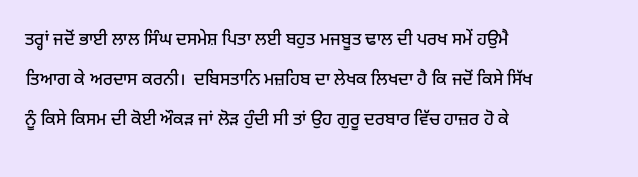ਤਰ੍ਹਾਂ ਜਦੋਂ ਭਾਈ ਲਾਲ ਸਿੰਘ ਦਸਮੇਸ਼ ਪਿਤਾ ਲਈ ਬਹੁਤ ਮਜਬੂਤ ਢਾਲ ਦੀ ਪਰਖ ਸਮੇਂ ਹਉਮੈ ਤਿਆਗ ਕੇ ਅਰਦਾਸ ਕਰਨੀ।  ਦਬਿਸਤਾਨਿ ਮਜ਼ਹਿਬ ਦਾ ਲੇਖਕ ਲਿਖਦਾ ਹੈ ਕਿ ਜਦੋਂ ਕਿਸੇ ਸਿੱਖ ਨੂੰ ਕਿਸੇ ਕਿਸਮ ਦੀ ਕੋਈ ਔਕੜ ਜਾਂ ਲੋੜ ਹੁੰਦੀ ਸੀ ਤਾਂ ਉਹ ਗੁਰੂ ਦਰਬਾਰ ਵਿੱਚ ਹਾਜ਼ਰ ਹੋ ਕੇ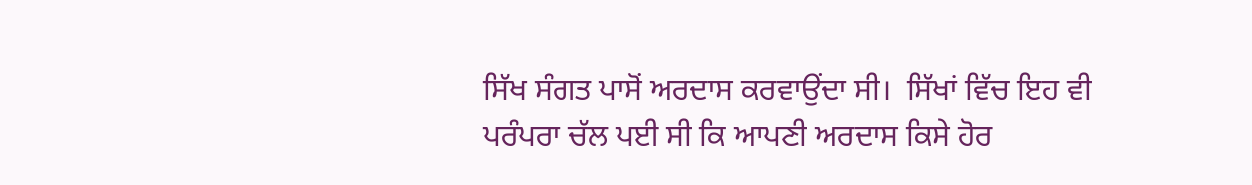ਸਿੱਖ ਸੰਗਤ ਪਾਸੋਂ ਅਰਦਾਸ ਕਰਵਾਉਂਦਾ ਸੀ।  ਸਿੱਖਾਂ ਵਿੱਚ ਇਹ ਵੀ ਪਰੰਪਰਾ ਚੱਲ ਪਈ ਸੀ ਕਿ ਆਪਣੀ ਅਰਦਾਸ ਕਿਸੇ ਹੋਰ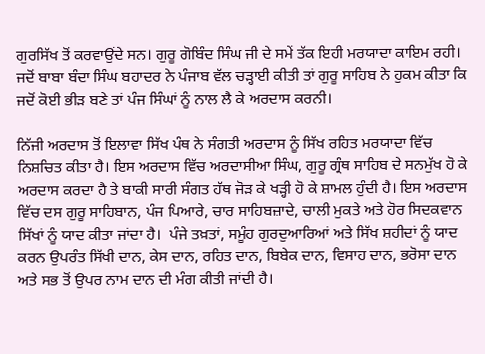ਗੁਰਸਿੱਖ ਤੋਂ ਕਰਵਾਉਂਦੇ ਸਨ। ਗੁਰੂ ਗੋਬਿੰਦ ਸਿੰਘ ਜੀ ਦੇ ਸਮੇਂ ਤੱਕ ਇਹੀ ਮਰਯਾਦਾ ਕਾਇਮ ਰਹੀ। ਜਦੋਂ ਬਾਬਾ ਬੰਦਾ ਸਿੰਘ ਬਹਾਦਰ ਨੇ ਪੰਜਾਬ ਵੱਲ ਚੜ੍ਹਾਈ ਕੀਤੀ ਤਾਂ ਗੁਰੂ ਸਾਹਿਬ ਨੇ ਹੁਕਮ ਕੀਤਾ ਕਿ ਜਦੋਂ ਕੋਈ ਭੀੜ ਬਣੇ ਤਾਂ ਪੰਜ ਸਿੰਘਾਂ ਨੂੰ ਨਾਲ ਲੈ ਕੇ ਅਰਦਾਸ ਕਰਨੀ।

ਨਿੱਜੀ ਅਰਦਾਸ ਤੋਂ ਇਲਾਵਾ ਸਿੱਖ ਪੰਥ ਨੇ ਸੰਗਤੀ ਅਰਦਾਸ ਨੂੰ ਸਿੱਖ ਰਹਿਤ ਮਰਯਾਦਾ ਵਿੱਚ ਨਿਸ਼ਚਿਤ ਕੀਤਾ ਹੈ। ਇਸ ਅਰਦਾਸ ਵਿੱਚ ਅਰਦਾਸੀਆ ਸਿੰਘ, ਗੁਰੂ ਗ੍ਰੰਥ ਸਾਹਿਬ ਦੇ ਸਨਮੁੱਖ ਹੋ ਕੇ ਅਰਦਾਸ ਕਰਦਾ ਹੈ ਤੇ ਬਾਕੀ ਸਾਰੀ ਸੰਗਤ ਹੱਥ ਜੋੜ ਕੇ ਖੜ੍ਹੀ ਹੋ ਕੇ ਸ਼ਾਮਲ ਹੁੰਦੀ ਹੈ। ਇਸ ਅਰਦਾਸ ਵਿੱਚ ਦਸ ਗੁਰੂ ਸਾਹਿਬਾਨ, ਪੰਜ ਪਿਆਰੇ, ਚਾਰ ਸਾਹਿਬਜ਼ਾਦੇ, ਚਾਲੀ ਮੁਕਤੇ ਅਤੇ ਹੋਰ ਸਿਦਕਵਾਨ ਸਿੱਖਾਂ ਨੂੰ ਯਾਦ ਕੀਤਾ ਜਾਂਦਾ ਹੈ।  ਪੰਜੇ ਤਖ਼ਤਾਂ, ਸਮੂੰਹ ਗੁਰਦੁਆਰਿਆਂ ਅਤੇ ਸਿੱਖ ਸ਼ਹੀਦਾਂ ਨੂੰ ਯਾਦ ਕਰਨ ਉਪਰੰਤ ਸਿੱਖੀ ਦਾਨ, ਕੇਸ ਦਾਨ, ਰਹਿਤ ਦਾਨ, ਬਿਬੇਕ ਦਾਨ, ਵਿਸਾਹ ਦਾਨ, ਭਰੋਸਾ ਦਾਨ ਅਤੇ ਸਭ ਤੋਂ ਉਪਰ ਨਾਮ ਦਾਨ ਦੀ ਮੰਗ ਕੀਤੀ ਜਾਂਦੀ ਹੈ।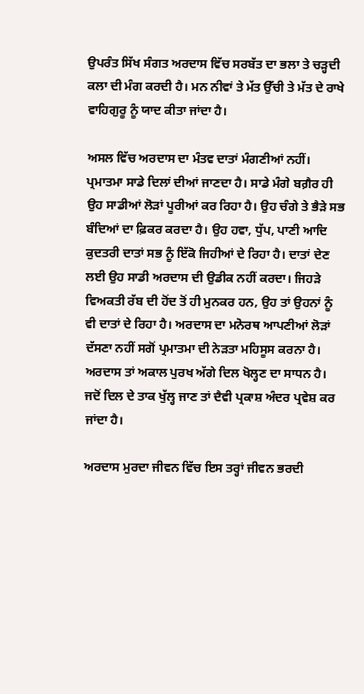ਉਪਰੰਤ ਸਿੱਖ ਸੰਗਤ ਅਰਦਾਸ ਵਿੱਚ ਸਰਬੱਤ ਦਾ ਭਲਾ ਤੇ ਚੜ੍ਹਦੀ ਕਲਾ ਦੀ ਮੰਗ ਕਰਦੀ ਹੈ। ਮਨ ਨੀਵਾਂ ਤੇ ਮੱਤ ਉੱਚੀ ਤੇ ਮੱਤ ਦੇ ਰਾਖੇ ਵਾਹਿਗੁਰੂ ਨੂੰ ਯਾਦ ਕੀਤਾ ਜਾਂਦਾ ਹੈ।

ਅਸਲ ਵਿੱਚ ਅਰਦਾਸ ਦਾ ਮੰਤਵ ਦਾਤਾਂ ਮੰਗਣੀਆਂ ਨਹੀਂ। ਪ੍ਰਮਾਤਮਾ ਸਾਡੇ ਦਿਲਾਂ ਦੀਆਂ ਜਾਣਦਾ ਹੈ। ਸਾਡੇ ਮੰਗੇ ਬਗ਼ੈਰ ਹੀ ਉਹ ਸਾਡੀਆਂ ਲੋੜਾਂ ਪੂਰੀਆਂ ਕਰ ਰਿਹਾ ਹੈ। ਉਹ ਚੰਗੇ ਤੇ ਭੈੜੇ ਸਭ ਬੰਦਿਆਂ ਦਾ ਫ਼ਿਕਰ ਕਰਦਾ ਹੈ। ਉਹ ਹਵਾ, ਧੁੱਪ, ਪਾਣੀ ਆਦਿ ਕੁਦਤਰੀ ਦਾਤਾਂ ਸਭ ਨੂੰ ਇੱਕੋ ਜਿਹੀਆਂ ਦੇ ਰਿਹਾ ਹੈ। ਦਾਤਾਂ ਦੇਣ ਲਈ ਉਹ ਸਾਡੀ ਅਰਦਾਸ ਦੀ ਉਡੀਕ ਨਹੀਂ ਕਰਦਾ। ਜਿਹੜੇ ਵਿਅਕਤੀ ਰੱਬ ਦੀ ਹੋਂਦ ਤੋਂ ਹੀ ਮੁਨਕਰ ਹਨ, ਉਹ ਤਾਂ ਉਹਨਾਂ ਨੂੰ ਵੀ ਦਾਤਾਂ ਦੇ ਰਿਹਾ ਹੈ। ਅਰਦਾਸ ਦਾ ਮਨੋਰਥ ਆਪਣੀਆਂ ਲੋੜਾਂ ਦੱਸਣਾ ਨਹੀਂ ਸਗੋਂ ਪ੍ਰਮਾਤਮਾ ਦੀ ਨੇੜਤਾ ਮਹਿਸੂਸ ਕਰਨਾ ਹੈ। ਅਰਦਾਸ ਤਾਂ ਅਕਾਲ ਪੁਰਖ ਅੱਗੇ ਦਿਲ ਖੋਲ੍ਹਣ ਦਾ ਸਾਧਨ ਹੈ। ਜਦੋਂ ਦਿਲ ਦੇ ਤਾਕ ਖੁੱਲ੍ਹ ਜਾਣ ਤਾਂ ਦੈਵੀ ਪ੍ਰਕਾਸ਼ ਅੰਦਰ ਪ੍ਰਵੇਸ਼ ਕਰ ਜਾਂਦਾ ਹੈ।

ਅਰਦਾਸ ਮੁਰਦਾ ਜੀਵਨ ਵਿੱਚ ਇਸ ਤਰ੍ਹਾਂ ਜੀਵਨ ਭਰਦੀ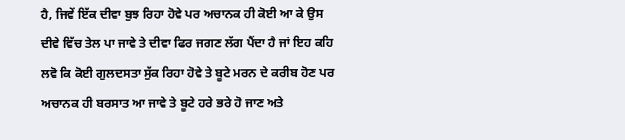ਹੈ, ਜਿਵੇਂ ਇੱਕ ਦੀਵਾ ਬੁਝ ਰਿਹਾ ਹੋਵੇ ਪਰ ਅਚਾਨਕ ਹੀ ਕੋਈ ਆ ਕੇ ਉਸ ਦੀਵੇ ਵਿੱਚ ਤੇਲ ਪਾ ਜਾਵੇ ਤੇ ਦੀਵਾ ਫਿਰ ਜਗਣ ਲੱਗ ਪੈਂਦਾ ਹੈ ਜਾਂ ਇਹ ਕਹਿ ਲਵੋ ਕਿ ਕੋਈ ਗੁਲਦਸਤਾ ਸੁੱਕ ਰਿਹਾ ਹੋਵੇ ਤੇ ਬੂਟੇ ਮਰਨ ਦੇ ਕਰੀਬ ਹੋਣ ਪਰ ਅਚਾਨਕ ਹੀ ਬਰਸਾਤ ਆ ਜਾਵੇ ਤੇ ਬੂਟੇ ਹਰੇ ਭਰੇ ਹੋ ਜਾਣ ਅਤੇ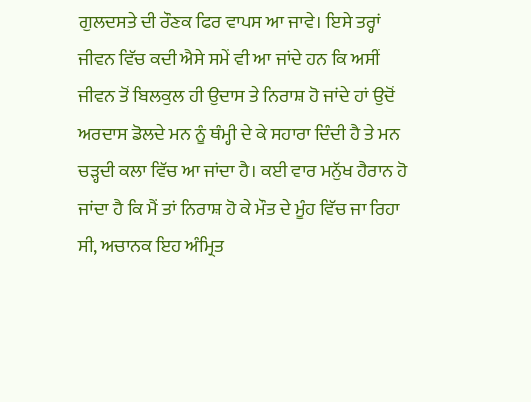ਗੁਲਦਸਤੇ ਦੀ ਰੌਣਕ ਫਿਰ ਵਾਪਸ ਆ ਜਾਵੇ। ਇਸੇ ਤਰ੍ਹਾਂ ਜੀਵਨ ਵਿੱਚ ਕਦੀ ਐਸੇ ਸਮੇਂ ਵੀ ਆ ਜਾਂਦੇ ਹਨ ਕਿ ਅਸੀਂ ਜੀਵਨ ਤੋਂ ਬਿਲਕੁਲ ਹੀ ਉਦਾਸ ਤੇ ਨਿਰਾਸ਼ ਹੋ ਜਾਂਦੇ ਹਾਂ ਉਦੋਂ ਅਰਦਾਸ ਡੋਲਦੇ ਮਨ ਨੂੰ ਥੰਮ੍ਹੀ ਦੇ ਕੇ ਸਹਾਰਾ ਦਿੰਦੀ ਹੈ ਤੇ ਮਨ ਚੜ੍ਹਦੀ ਕਲਾ ਵਿੱਚ ਆ ਜਾਂਦਾ ਹੈ। ਕਈ ਵਾਰ ਮਨੁੱਖ ਹੈਰਾਨ ਹੋ ਜਾਂਦਾ ਹੈ ਕਿ ਮੈਂ ਤਾਂ ਨਿਰਾਸ਼ ਹੋ ਕੇ ਮੌਤ ਦੇ ਮੂੰਹ ਵਿੱਚ ਜਾ ਰਿਹਾ ਸੀ, ਅਚਾਨਕ ਇਹ ਅੰਮ੍ਰਿਤ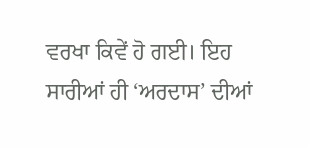ਵਰਖਾ ਕਿਵੇਂ ਹੋ ਗਈ। ਇਹ ਸਾਰੀਆਂ ਹੀ ‘ਅਰਦਾਸ’ ਦੀਆਂ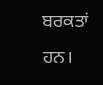ਬਰਕਤਾਂ ਹਨ।